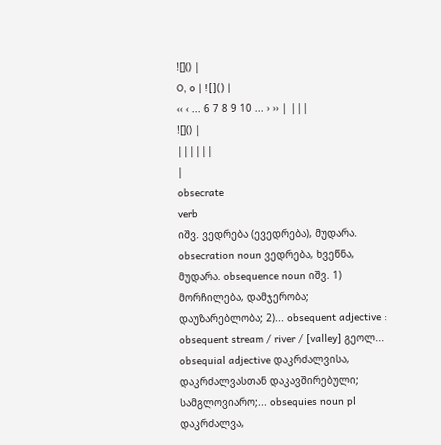![]() |
O, o | ![]() |
‹‹ ‹ ... 6 7 8 9 10 ... › ›› | |||
![]() |
||||||
|
obsecrate
verb
იშვ. ვედრება (ევედრება), მუდარა.
obsecration noun ვედრება, ხვეწნა, მუდარა. obsequence noun იშვ. 1) მორჩილება, დამჯერობა; დაუზარებლობა; 2)... obsequent adjective : obsequent stream / river / [valley] გეოლ... obsequial adjective დაკრძალვისა, დაკრძალვასთან დაკავშირებული; სამგლოვიარო;... obsequies noun pl დაკრძალვა,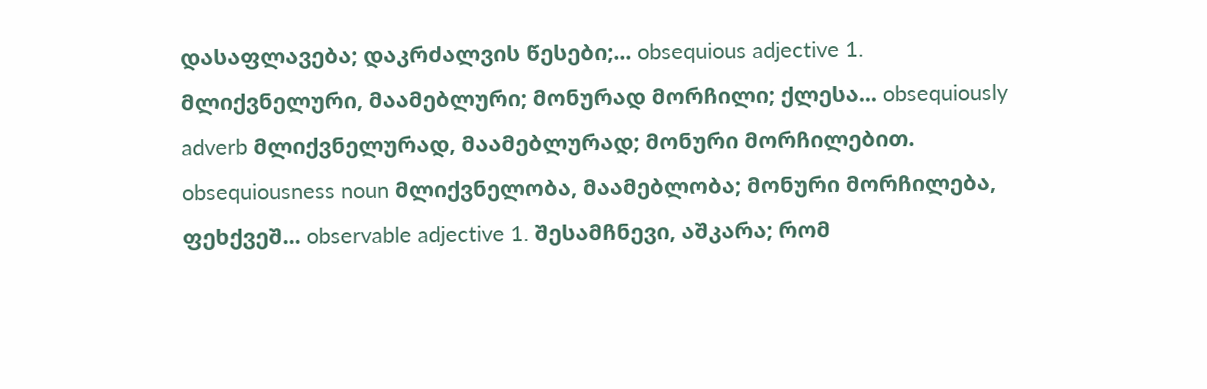დასაფლავება; დაკრძალვის წესები;... obsequious adjective 1. მლიქვნელური, მაამებლური; მონურად მორჩილი; ქლესა... obsequiously adverb მლიქვნელურად, მაამებლურად; მონური მორჩილებით. obsequiousness noun მლიქვნელობა, მაამებლობა; მონური მორჩილება, ფეხქვეშ... observable adjective 1. შესამჩნევი, აშკარა; რომ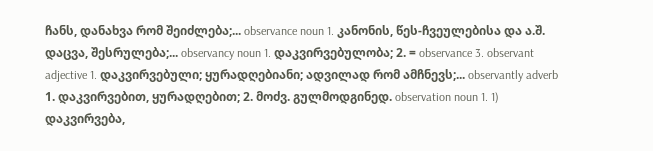ჩანს, დანახვა რომ შეიძლება;... observance noun 1. კანონის, წეს-ჩვეულებისა და ა.შ. დაცვა, შესრულება;... observancy noun 1. დაკვირვებულობა; 2. = observance 3. observant adjective 1. დაკვირვებული; ყურადღებიანი; ადვილად რომ ამჩნევს;... observantly adverb 1. დაკვირვებით, ყურადღებით; 2. მოძვ. გულმოდგინედ. observation noun 1. 1) დაკვირვება,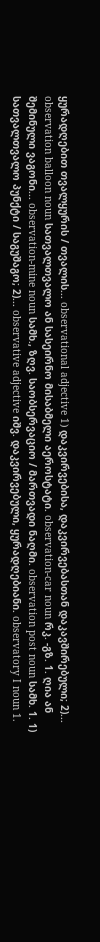ყურადღებით თვალყურის / თვალის... observational adjective 1) დაკვირვებისა, დაკვირვებასთან დაკავშირებული; 2)... observation balloon noun სათვალთვალო ან სასეირნო მისაბმელი აეროსტატი. observation-car noun რკ. -გზ. 1. ღია ან შემინული ვაგონი... observation-mine noun სამხ., ზღვ. საობსერვაციო / მართვადი ნაღმი. observation post noun სამხ. 1. 1) სათვალთვალო პუნქტი / საგუშაგო; 2)... observative adjective იშვ. დაკვირვებული, ყურადღებიანი. observatory I noun 1.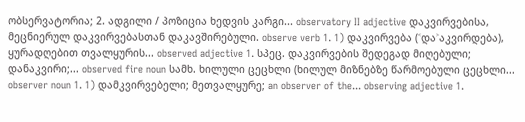ობსერვატორია; 2. ადგილი / პოზიცია ხედვის კარგი... observatory II adjective დაკვირვებისა, მეცნიერულ დაკვირვებასთან დაკავშირებული. observe verb 1. 1) დაკვირვება (˂და˃აკვირდება), ყურადღებით თვალყურის... observed adjective 1. სპეც. დაკვირვების შედეგად მიღებული; დანაკვირი;... observed fire noun სამხ. ხილული ცეცხლი (ხილულ მიზნებზე წარმოებული ცეცხლი... observer noun 1. 1) დამკვირვებელი; მეთვალყურე; an observer of the... observing adjective 1.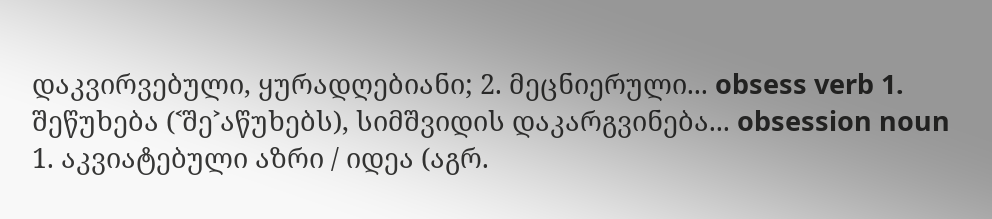დაკვირვებული, ყურადღებიანი; 2. მეცნიერული... obsess verb 1. შეწუხება (˂შე˃აწუხებს), სიმშვიდის დაკარგვინება... obsession noun 1. აკვიატებული აზრი / იდეა (აგრ.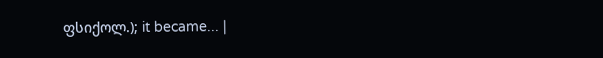ფსიქოლ.); it became... |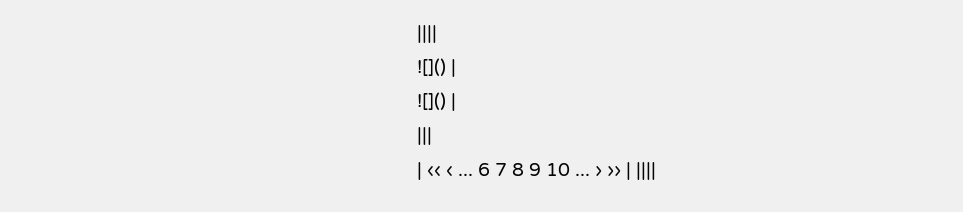||||
![]() |
![]() |
|||
| ‹‹ ‹ ... 6 7 8 9 10 ... › ›› | ||||